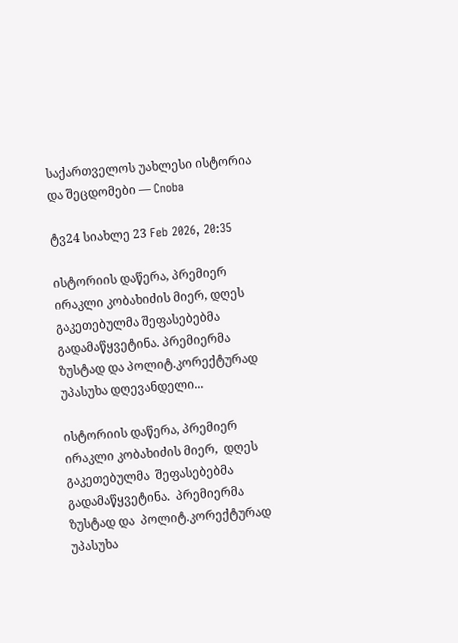საქართველოს უახლესი ისტორია და შეცდომები — Cnoba

ტვ24 სიახლე 23 Feb 2026, 20:35

ისტორიის დაწერა, პრემიერ ირაკლი კობახიძის მიერ, დღეს გაკეთებულმა შეფასებებმა გადამაწყვეტინა. პრემიერმა ზუსტად და პოლიტ.კორექტურად უპასუხა დღევანდელი...

ისტორიის დაწერა, პრემიერ  ირაკლი კობახიძის მიერ,  დღეს  გაკეთებულმა  შეფასებებმა გადამაწყვეტინა.  პრემიერმა ზუსტად და  პოლიტ.კორექტურად უპასუხა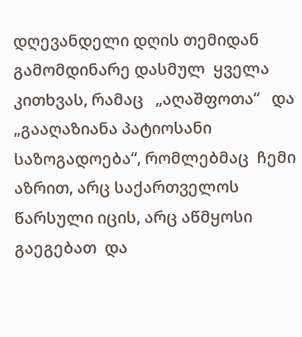დღევანდელი დღის თემიდან გამომდინარე დასმულ  ყველა კითხვას, რამაც   „აღაშფოთა“   და „გააღაზიანა პატიოსანი საზოგადოება“, რომლებმაც  ჩემი აზრით, არც საქართველოს  წარსული იცის, არც აწმყოსი გაეგებათ  და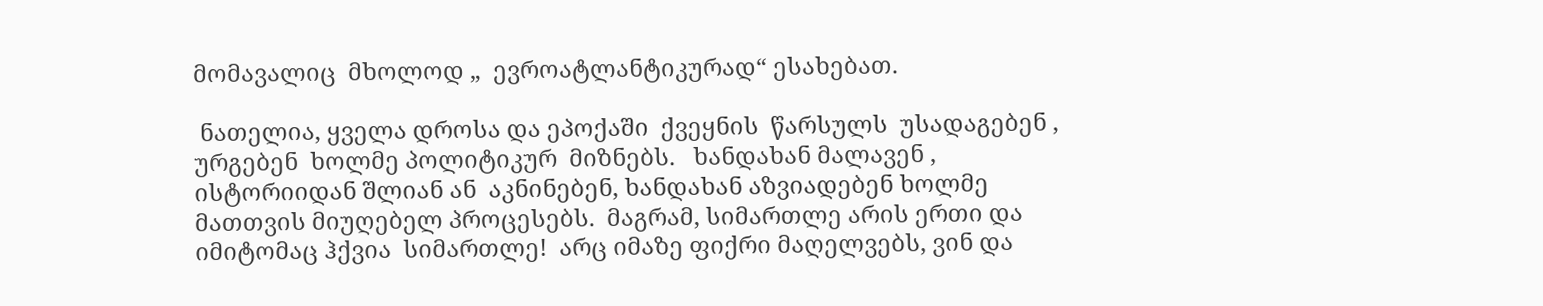მომავალიც  მხოლოდ „  ევროატლანტიკურად“ ესახებათ.

 ნათელია, ყველა დროსა და ეპოქაში  ქვეყნის  წარსულს  უსადაგებენ , ურგებენ  ხოლმე პოლიტიკურ  მიზნებს.   ხანდახან მალავენ , ისტორიიდან შლიან ან  აკნინებენ, ხანდახან აზვიადებენ ხოლმე   მათთვის მიუღებელ პროცესებს.  მაგრამ, სიმართლე არის ერთი და იმიტომაც ჰქვია  სიმართლე!  არც იმაზე ფიქრი მაღელვებს, ვინ და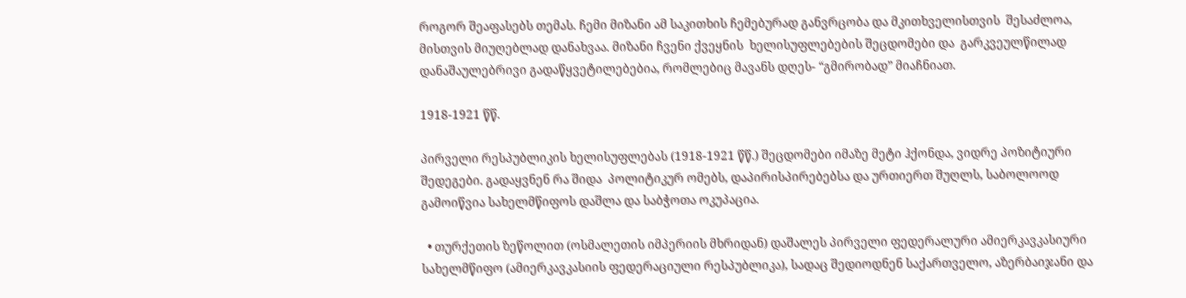როგორ შეაფასებს თემას. ჩემი მიზანი ამ საკითხის ჩემებურად განვრცობა და მკითხველისთვის  შესაძლოა, მისთვის მიუღებლად დანახვაა. მიზანი ჩვენი ქვეყნის  ხელისუფლებების შეცდომები და  გარკვეულწილად  დანაშაულებრივი გადაწყვეტილებებია, რომლებიც მავანს დღეს- “გმირობად” მიაჩნიათ.

1918-1921 წწ.

პირველი რესპუბლიკის ხელისუფლებას (1918-1921 წწ.) შეცდომები იმაზე მეტი ჰქონდა, ვიდრე პოზიტიური შედეგები. გადაყვნენ რა შიდა  პოლიტიკურ ომებს, დაპირისპირებებსა და ურთიერთ შუღლს, საბოლოოდ გამოიწვია სახელმწიფოს დაშლა და საბჭოთა ოკუპაცია.

  • თურქეთის ზეწოლით (ოსმალეთის იმპერიის მხრიდან) დაშალეს პირველი ფედერალური ამიერკავკასიური სახელმწიფო (ამიერკავკასიის ფედერაციული რესპუბლიკა), სადაც შედიოდნენ საქართველო, აზერბაიჯანი და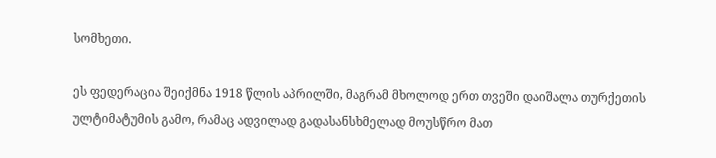სომხეთი.

ეს ფედერაცია შეიქმნა 1918 წლის აპრილში, მაგრამ მხოლოდ ერთ თვეში დაიშალა თურქეთის ულტიმატუმის გამო, რამაც ადვილად გადასანსხმელად მოუსწრო მათ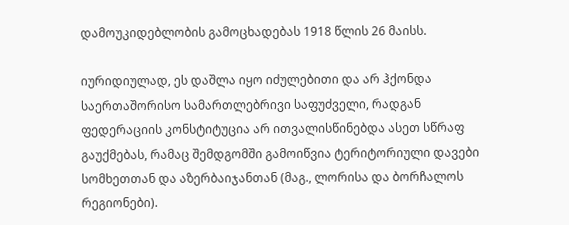დამოუკიდებლობის გამოცხადებას 1918 წლის 26 მაისს.

იურიდიულად, ეს დაშლა იყო იძულებითი და არ ჰქონდა საერთაშორისო სამართლებრივი საფუძველი, რადგან ფედერაციის კონსტიტუცია არ ითვალისწინებდა ასეთ სწრაფ გაუქმებას, რამაც შემდგომში გამოიწვია ტერიტორიული დავები სომხეთთან და აზერბაიჯანთან (მაგ., ლორისა და ბორჩალოს რეგიონები).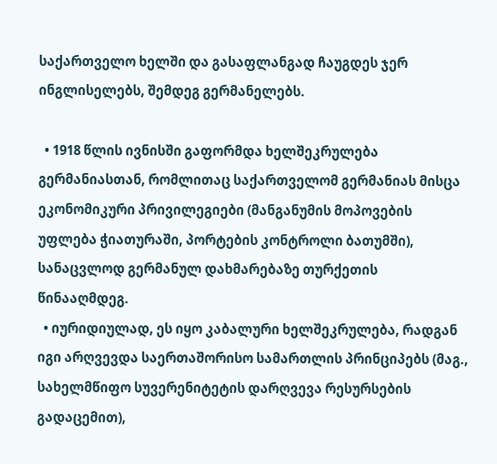საქართველო ხელში და გასაფლანგად ჩაუგდეს ჯერ ინგლისელებს, შემდეგ გერმანელებს.

  • 1918 წლის ივნისში გაფორმდა ხელშეკრულება გერმანიასთან, რომლითაც საქართველომ გერმანიას მისცა ეკონომიკური პრივილეგიები (მანგანუმის მოპოვების უფლება ჭიათურაში, პორტების კონტროლი ბათუმში), სანაცვლოდ გერმანულ დახმარებაზე თურქეთის წინააღმდეგ.
  • იურიდიულად, ეს იყო კაბალური ხელშეკრულება, რადგან იგი არღვევდა საერთაშორისო სამართლის პრინციპებს (მაგ., სახელმწიფო სუვერენიტეტის დარღვევა რესურსების გადაცემით),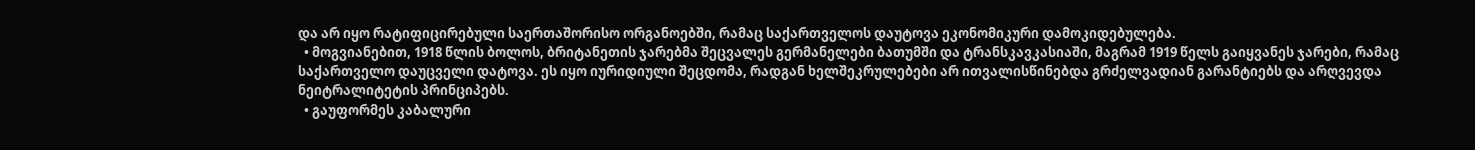და არ იყო რატიფიცირებული საერთაშორისო ორგანოებში, რამაც საქართველოს დაუტოვა ეკონომიკური დამოკიდებულება.
  • მოგვიანებით, 1918 წლის ბოლოს, ბრიტანეთის ჯარებმა შეცვალეს გერმანელები ბათუმში და ტრანსკავკასიაში, მაგრამ 1919 წელს გაიყვანეს ჯარები, რამაც საქართველო დაუცველი დატოვა. ეს იყო იურიდიული შეცდომა, რადგან ხელშეკრულებები არ ითვალისწინებდა გრძელვადიან გარანტიებს და არღვევდა ნეიტრალიტეტის პრინციპებს.
  • გაუფორმეს კაბალური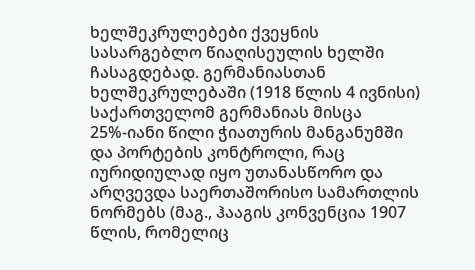ხელშეკრულებები ქვეყნის სასარგებლო წიაღისეულის ხელში ჩასაგდებად. გერმანიასთან ხელშეკრულებაში (1918 წლის 4 ივნისი) საქართველომ გერმანიას მისცა 25%-იანი წილი ჭიათურის მანგანუმში და პორტების კონტროლი, რაც იურიდიულად იყო უთანასწორო და არღვევდა საერთაშორისო სამართლის ნორმებს (მაგ., ჰააგის კონვენცია 1907 წლის, რომელიც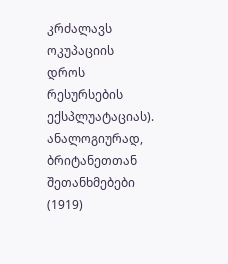კრძალავს ოკუპაციის დროს რესურსების ექსპლუატაციას). ანალოგიურად, ბრიტანეთთან შეთანხმებები (1919)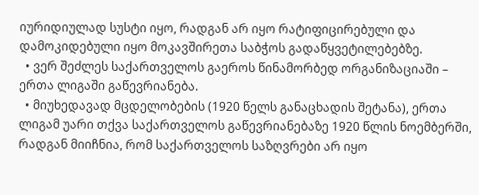იურიდიულად სუსტი იყო, რადგან არ იყო რატიფიცირებული და დამოკიდებული იყო მოკავშირეთა საბჭოს გადაწყვეტილებებზე.
  • ვერ შეძლეს საქართველოს გაეროს წინამორბედ ორგანიზაციაში – ერთა ლიგაში გაწევრიანება.
  • მიუხედავად მცდელობების (1920 წელს განაცხადის შეტანა), ერთა ლიგამ უარი თქვა საქართველოს გაწევრიანებაზე 1920 წლის ნოემბერში, რადგან მიიჩნია, რომ საქართველოს საზღვრები არ იყო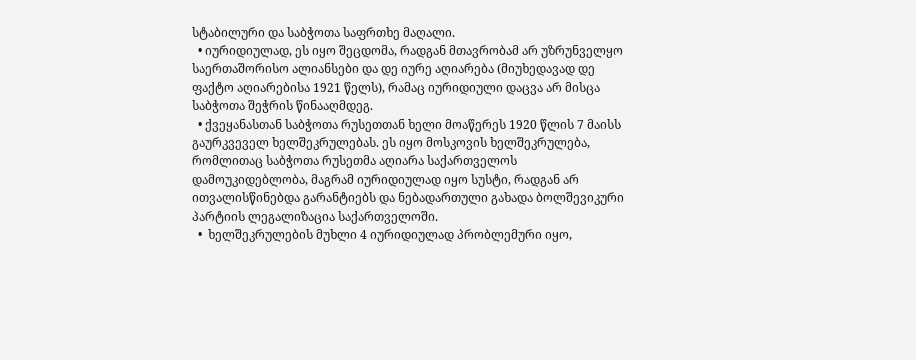სტაბილური და საბჭოთა საფრთხე მაღალი.
  • იურიდიულად, ეს იყო შეცდომა, რადგან მთავრობამ არ უზრუნველყო საერთაშორისო ალიანსები და დე იურე აღიარება (მიუხედავად დე ფაქტო აღიარებისა 1921 წელს), რამაც იურიდიული დაცვა არ მისცა საბჭოთა შეჭრის წინააღმდეგ.
  • ქვეყანასთან საბჭოთა რუსეთთან ხელი მოაწერეს 1920 წლის 7 მაისს გაურკვეველ ხელშეკრულებას. ეს იყო მოსკოვის ხელშეკრულება, რომლითაც საბჭოთა რუსეთმა აღიარა საქართველოს დამოუკიდებლობა, მაგრამ იურიდიულად იყო სუსტი, რადგან არ ითვალისწინებდა გარანტიებს და ნებადართული გახადა ბოლშევიკური პარტიის ლეგალიზაცია საქართველოში.
  •  ხელშეკრულების მუხლი 4 იურიდიულად პრობლემური იყო,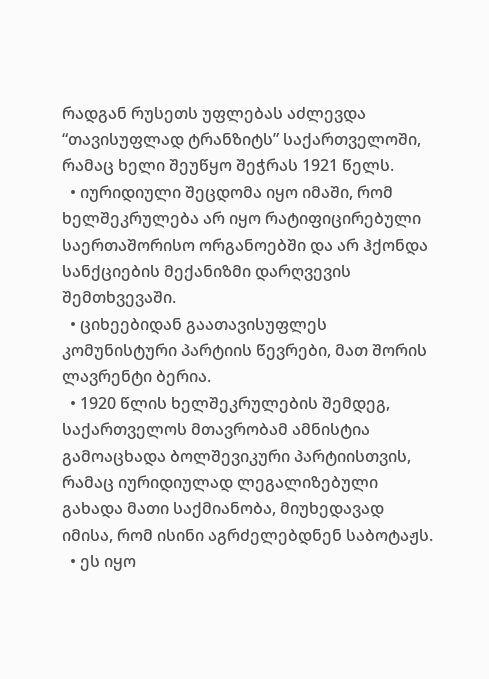რადგან რუსეთს უფლებას აძლევდა “თავისუფლად ტრანზიტს” საქართველოში, რამაც ხელი შეუწყო შეჭრას 1921 წელს.
  • იურიდიული შეცდომა იყო იმაში, რომ ხელშეკრულება არ იყო რატიფიცირებული საერთაშორისო ორგანოებში და არ ჰქონდა სანქციების მექანიზმი დარღვევის შემთხვევაში.
  • ციხეებიდან გაათავისუფლეს კომუნისტური პარტიის წევრები, მათ შორის ლავრენტი ბერია.
  • 1920 წლის ხელშეკრულების შემდეგ, საქართველოს მთავრობამ ამნისტია გამოაცხადა ბოლშევიკური პარტიისთვის, რამაც იურიდიულად ლეგალიზებული გახადა მათი საქმიანობა, მიუხედავად იმისა, რომ ისინი აგრძელებდნენ საბოტაჟს.
  • ეს იყო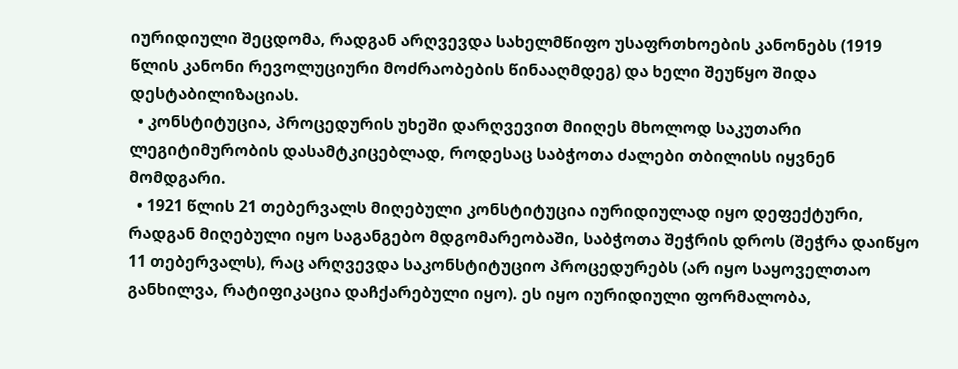იურიდიული შეცდომა, რადგან არღვევდა სახელმწიფო უსაფრთხოების კანონებს (1919 წლის კანონი რევოლუციური მოძრაობების წინააღმდეგ) და ხელი შეუწყო შიდა დესტაბილიზაციას.
  • კონსტიტუცია, პროცედურის უხეში დარღვევით მიიღეს მხოლოდ საკუთარი ლეგიტიმურობის დასამტკიცებლად, როდესაც საბჭოთა ძალები თბილისს იყვნენ მომდგარი.
  • 1921 წლის 21 თებერვალს მიღებული კონსტიტუცია იურიდიულად იყო დეფექტური, რადგან მიღებული იყო საგანგებო მდგომარეობაში, საბჭოთა შეჭრის დროს (შეჭრა დაიწყო 11 თებერვალს), რაც არღვევდა საკონსტიტუციო პროცედურებს (არ იყო საყოველთაო განხილვა, რატიფიკაცია დაჩქარებული იყო). ეს იყო იურიდიული ფორმალობა,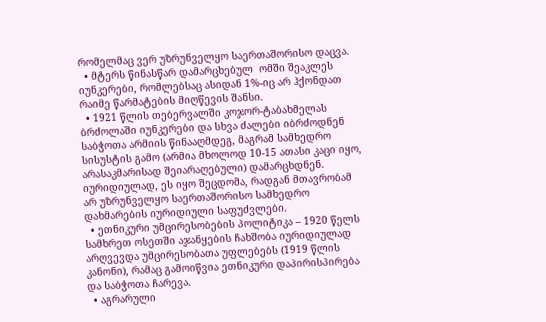რომელმაც ვერ უზრუნველყო საერთაშორისო დაცვა.
  • მტერს წინასწარ დამარცხებულ  ომში შეაკლეს იუნკერები, რომლებსაც ასიდან 1%-იც არ ჰქონდათ რაიმე წარმატების მიღწევის შანსი.
  • 1921 წლის თებერვალში კოჯორ-ტაბახმელას ბრძოლაში იუნკერები და სხვა ძალები იბრძოდნენ საბჭოთა არმიის წინააღმდეგ, მაგრამ სამხედრო სისუსტის გამო (არმია მხოლოდ 10-15 ათასი კაცი იყო, არასაკმარისად შეიარაღებული) დამარცხდნენ. იურიდიულად, ეს იყო შეცდომა, რადგან მთავრობამ არ უზრუნველყო საერთაშორისო სამხედრო დახმარების იურიდიული საფუძვლები.
  • ეთნიკური უმცირესობების პოლიტიკა – 1920 წელს სამხრეთ ოსეთში აჯანყების ჩახშობა იურიდიულად არღვევდა უმცირესობათა უფლებებს (1919 წლის კანონი), რამაც გამოიწვია ეთნიკური დაპირისპირება და საბჭოთა ჩარევა.
  • აგრარული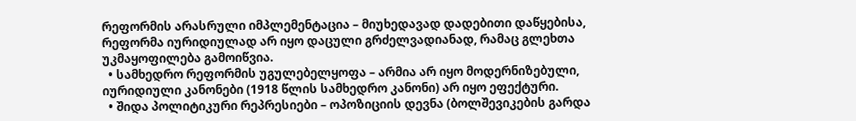რეფორმის არასრული იმპლემენტაცია – მიუხედავად დადებითი დაწყებისა, რეფორმა იურიდიულად არ იყო დაცული გრძელვადიანად, რამაც გლეხთა უკმაყოფილება გამოიწვია.
  • სამხედრო რეფორმის უგულებელყოფა – არმია არ იყო მოდერნიზებული, იურიდიული კანონები (1918 წლის სამხედრო კანონი) არ იყო ეფექტური.
  • შიდა პოლიტიკური რეპრესიები – ოპოზიციის დევნა (ბოლშევიკების გარდა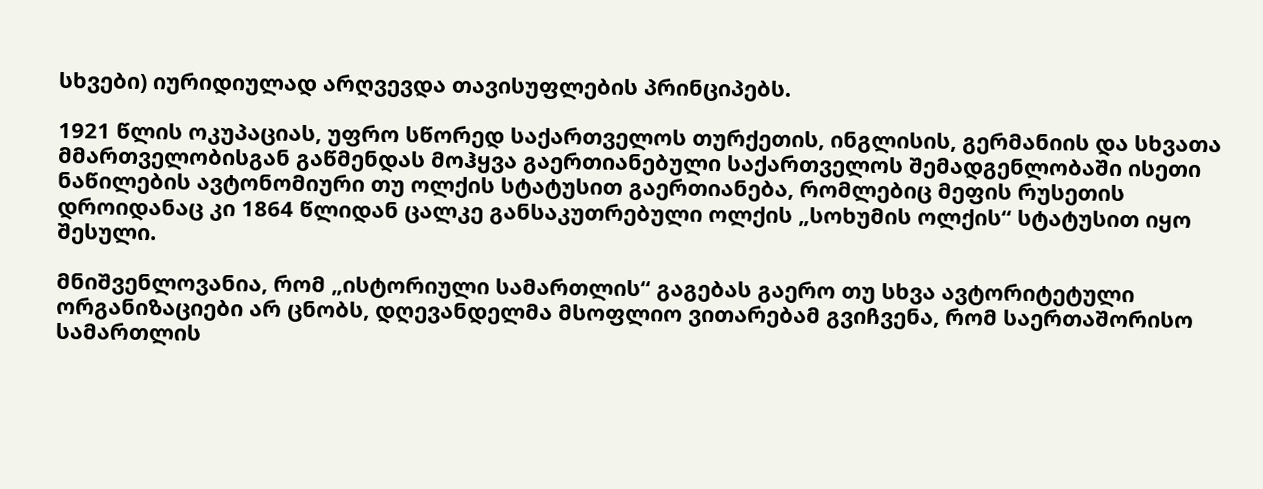სხვები) იურიდიულად არღვევდა თავისუფლების პრინციპებს.

1921 წლის ოკუპაციას, უფრო სწორედ საქართველოს თურქეთის, ინგლისის, გერმანიის და სხვათა მმართველობისგან გაწმენდას მოჰყვა გაერთიანებული საქართველოს შემადგენლობაში ისეთი ნაწილების ავტონომიური თუ ოლქის სტატუსით გაერთიანება, რომლებიც მეფის რუსეთის დროიდანაც კი 1864 წლიდან ცალკე განსაკუთრებული ოლქის „სოხუმის ოლქის“ სტატუსით იყო შესული.

მნიშვენლოვანია, რომ „ისტორიული სამართლის“ გაგებას გაერო თუ სხვა ავტორიტეტული ორგანიზაციები არ ცნობს, დღევანდელმა მსოფლიო ვითარებამ გვიჩვენა, რომ საერთაშორისო სამართლის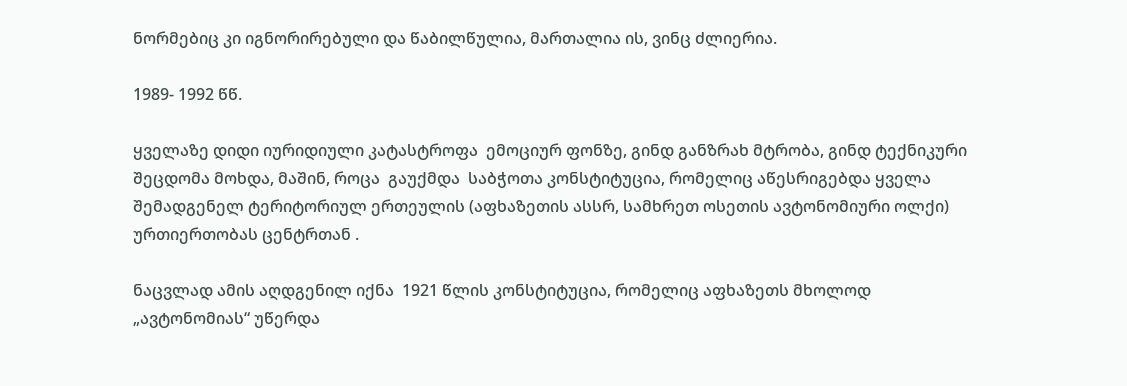ნორმებიც კი იგნორირებული და წაბილწულია, მართალია ის, ვინც ძლიერია.

1989- 1992 წწ.

ყველაზე დიდი იურიდიული კატასტროფა  ემოციურ ფონზე, გინდ განზრახ მტრობა, გინდ ტექნიკური შეცდომა მოხდა, მაშინ, როცა  გაუქმდა  საბჭოთა კონსტიტუცია, რომელიც აწესრიგებდა ყველა შემადგენელ ტერიტორიულ ერთეულის (აფხაზეთის ასსრ, სამხრეთ ოსეთის ავტონომიური ოლქი) ურთიერთობას ცენტრთან .

ნაცვლად ამის აღდგენილ იქნა  1921 წლის კონსტიტუცია, რომელიც აფხაზეთს მხოლოდ „ავტონომიას“ უწერდა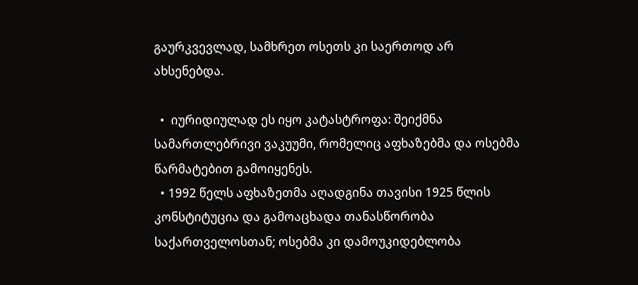გაურკვევლად, სამხრეთ ოსეთს კი საერთოდ არ ახსენებდა.

  •  იურიდიულად ეს იყო კატასტროფა: შეიქმნა სამართლებრივი ვაკუუმი, რომელიც აფხაზებმა და ოსებმა წარმატებით გამოიყენეს.
  • 1992 წელს აფხაზეთმა აღადგინა თავისი 1925 წლის კონსტიტუცია და გამოაცხადა თანასწორობა საქართველოსთან; ოსებმა კი დამოუკიდებლობა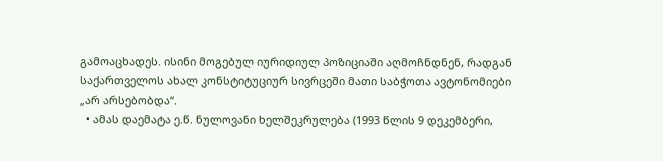გამოაცხადეს. ისინი მოგებულ იურიდიულ პოზიციაში აღმოჩნდნენ, რადგან საქართველოს ახალ კონსტიტუციურ სივრცეში მათი საბჭოთა ავტონომიები „არ არსებობდა“.
  • ამას დაემატა ე.წ. ნულოვანი ხელშეკრულება (1993 წლის 9 დეკემბერი,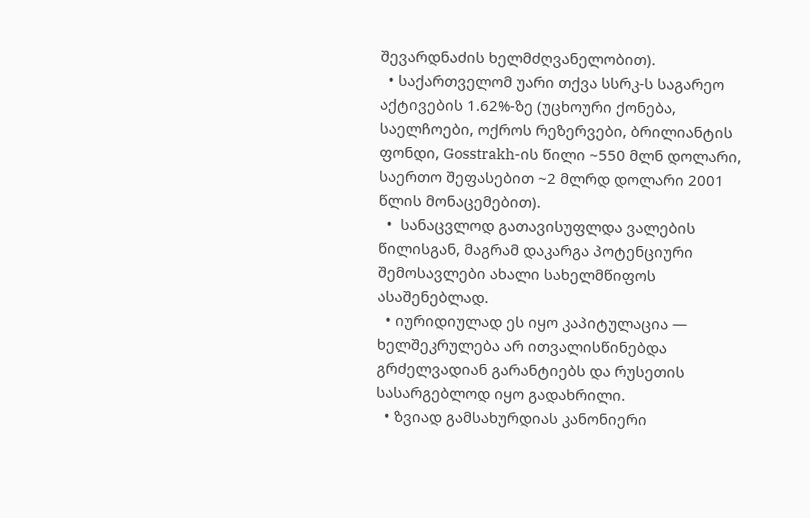შევარდნაძის ხელმძღვანელობით).
  • საქართველომ უარი თქვა სსრკ-ს საგარეო აქტივების 1.62%-ზე (უცხოური ქონება, საელჩოები, ოქროს რეზერვები, ბრილიანტის ფონდი, Gosstrakh-ის წილი ~550 მლნ დოლარი, საერთო შეფასებით ~2 მლრდ დოლარი 2001 წლის მონაცემებით).
  •  სანაცვლოდ გათავისუფლდა ვალების წილისგან, მაგრამ დაკარგა პოტენციური შემოსავლები ახალი სახელმწიფოს ასაშენებლად.
  • იურიდიულად ეს იყო კაპიტულაცია — ხელშეკრულება არ ითვალისწინებდა გრძელვადიან გარანტიებს და რუსეთის სასარგებლოდ იყო გადახრილი.
  • ზვიად გამსახურდიას კანონიერი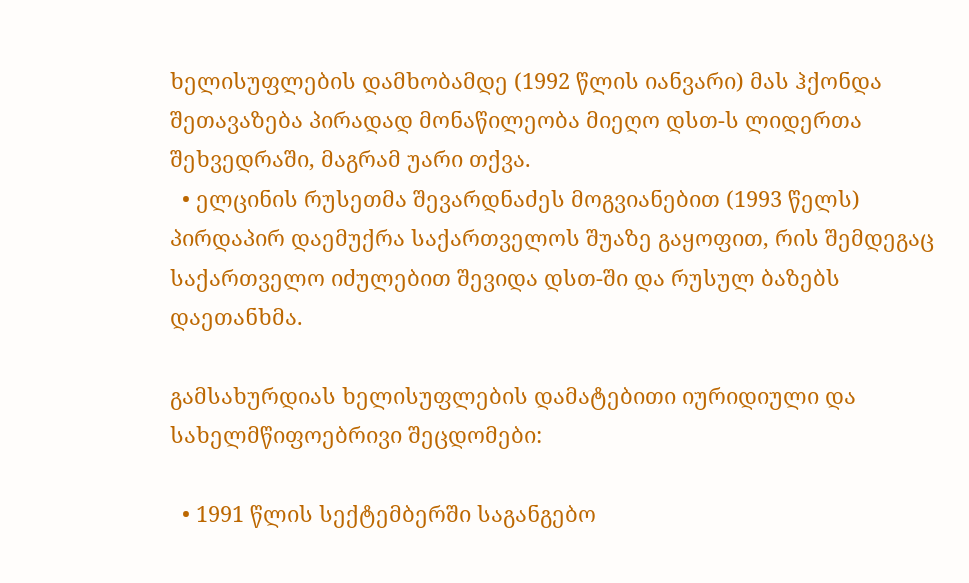ხელისუფლების დამხობამდე (1992 წლის იანვარი) მას ჰქონდა შეთავაზება პირადად მონაწილეობა მიეღო დსთ-ს ლიდერთა შეხვედრაში, მაგრამ უარი თქვა.
  • ელცინის რუსეთმა შევარდნაძეს მოგვიანებით (1993 წელს) პირდაპირ დაემუქრა საქართველოს შუაზე გაყოფით, რის შემდეგაც საქართველო იძულებით შევიდა დსთ-ში და რუსულ ბაზებს დაეთანხმა.

გამსახურდიას ხელისუფლების დამატებითი იურიდიული და სახელმწიფოებრივი შეცდომები:

  • 1991 წლის სექტემბერში საგანგებო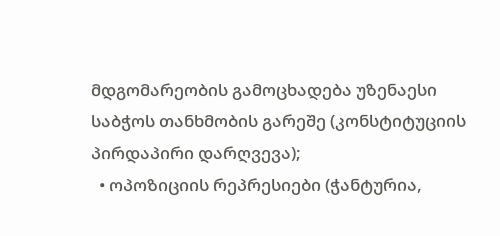მდგომარეობის გამოცხადება უზენაესი საბჭოს თანხმობის გარეშე (კონსტიტუციის პირდაპირი დარღვევა);
  • ოპოზიციის რეპრესიები (ჭანტურია,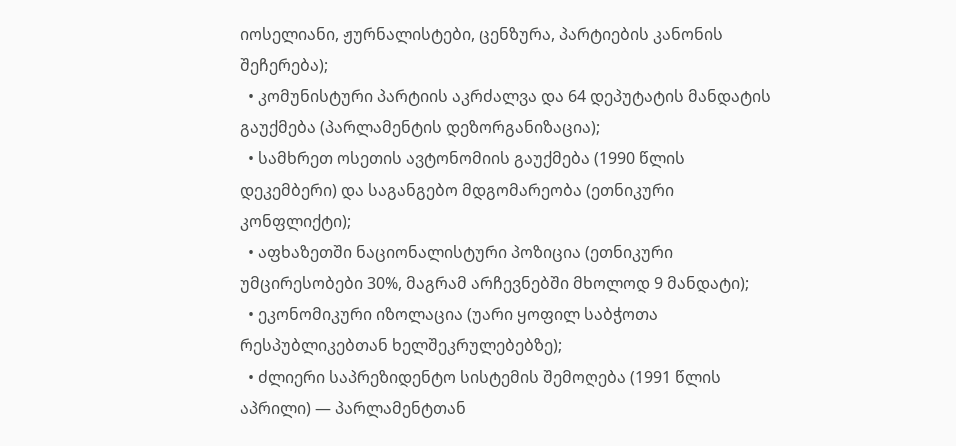იოსელიანი, ჟურნალისტები, ცენზურა, პარტიების კანონის შეჩერება);
  • კომუნისტური პარტიის აკრძალვა და 64 დეპუტატის მანდატის გაუქმება (პარლამენტის დეზორგანიზაცია);
  • სამხრეთ ოსეთის ავტონომიის გაუქმება (1990 წლის დეკემბერი) და საგანგებო მდგომარეობა (ეთნიკური კონფლიქტი);
  • აფხაზეთში ნაციონალისტური პოზიცია (ეთნიკური უმცირესობები 30%, მაგრამ არჩევნებში მხოლოდ 9 მანდატი);
  • ეკონომიკური იზოლაცია (უარი ყოფილ საბჭოთა რესპუბლიკებთან ხელშეკრულებებზე);
  • ძლიერი საპრეზიდენტო სისტემის შემოღება (1991 წლის აპრილი) — პარლამენტთან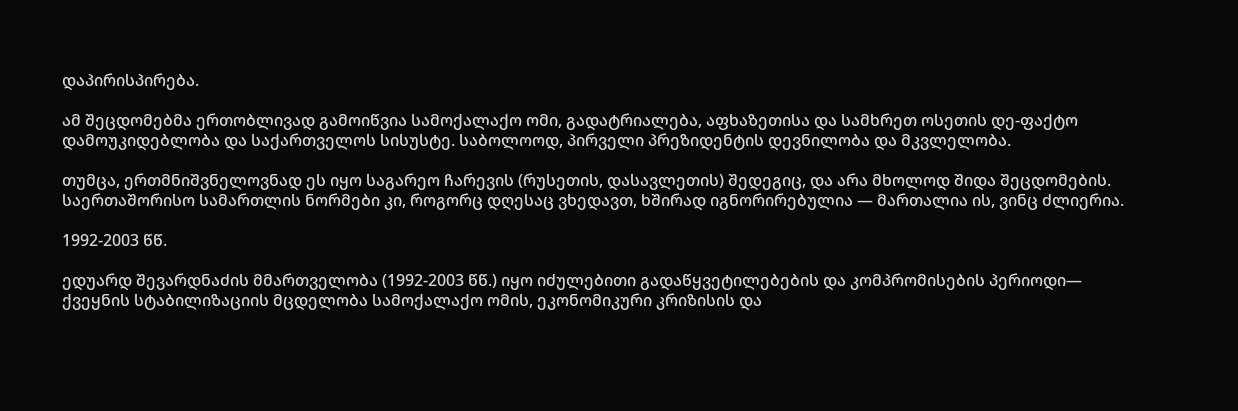დაპირისპირება.

ამ შეცდომებმა ერთობლივად გამოიწვია სამოქალაქო ომი, გადატრიალება, აფხაზეთისა და სამხრეთ ოსეთის დე-ფაქტო დამოუკიდებლობა და საქართველოს სისუსტე. საბოლოოდ, პირველი პრეზიდენტის დევნილობა და მკვლელობა.

თუმცა, ერთმნიშვნელოვნად ეს იყო საგარეო ჩარევის (რუსეთის, დასავლეთის) შედეგიც, და არა მხოლოდ შიდა შეცდომების. საერთაშორისო სამართლის ნორმები კი, როგორც დღესაც ვხედავთ, ხშირად იგნორირებულია — მართალია ის, ვინც ძლიერია.

1992-2003 წწ.

ედუარდ შევარდნაძის მმართველობა (1992-2003 წწ.) იყო იძულებითი გადაწყვეტილებების და კომპრომისების პერიოდი— ქვეყნის სტაბილიზაციის მცდელობა სამოქალაქო ომის, ეკონომიკური კრიზისის და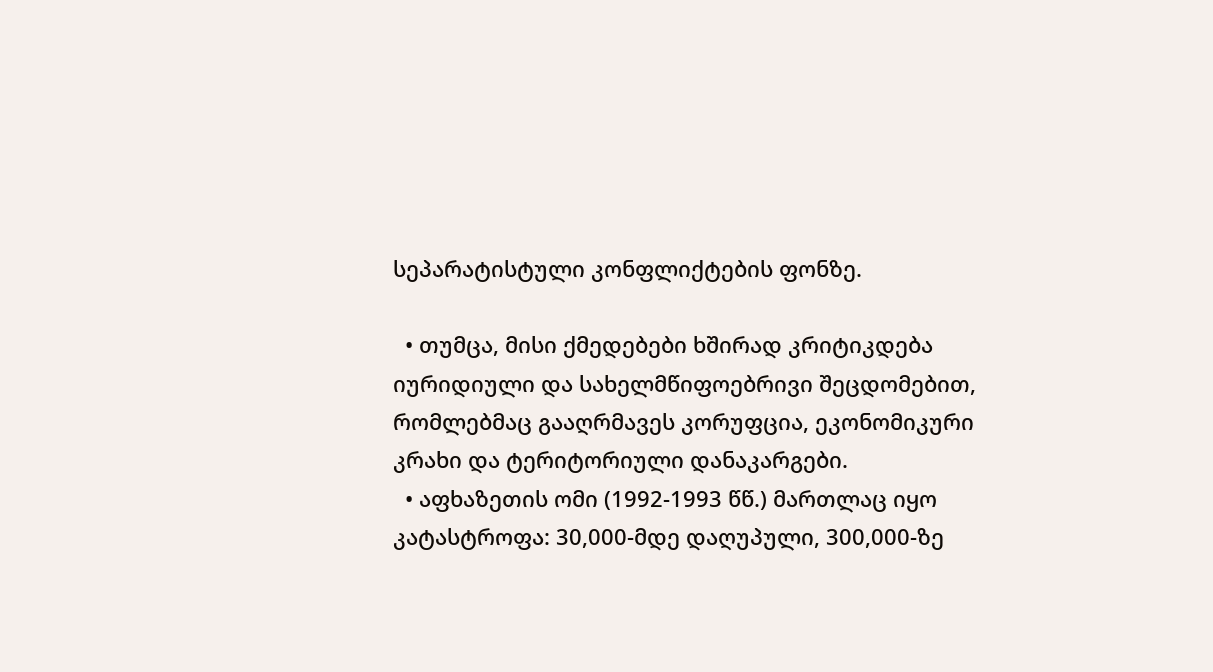სეპარატისტული კონფლიქტების ფონზე.

  • თუმცა, მისი ქმედებები ხშირად კრიტიკდება იურიდიული და სახელმწიფოებრივი შეცდომებით, რომლებმაც გააღრმავეს კორუფცია, ეკონომიკური კრახი და ტერიტორიული დანაკარგები.
  • აფხაზეთის ომი (1992-1993 წწ.) მართლაც იყო კატასტროფა: 30,000-მდე დაღუპული, 300,000-ზე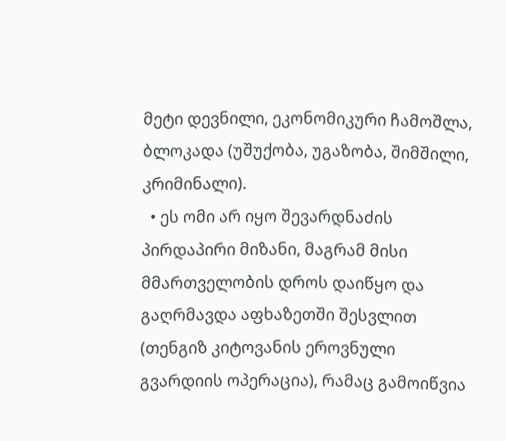მეტი დევნილი, ეკონომიკური ჩამოშლა, ბლოკადა (უშუქობა, უგაზობა, შიმშილი, კრიმინალი).
  • ეს ომი არ იყო შევარდნაძის პირდაპირი მიზანი, მაგრამ მისი მმართველობის დროს დაიწყო და გაღრმავდა აფხაზეთში შესვლით (თენგიზ კიტოვანის ეროვნული გვარდიის ოპერაცია), რამაც გამოიწვია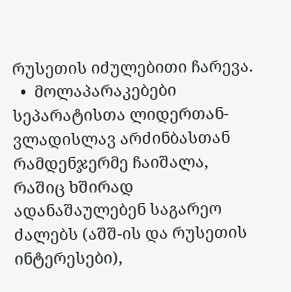რუსეთის იძულებითი ჩარევა.
  •  მოლაპარაკებები  სეპარატისთა ლიდერთან- ვლადისლავ არძინბასთან  რამდენჯერმე ჩაიშალა, რაშიც ხშირად ადანაშაულებენ საგარეო ძალებს (აშშ-ის და რუსეთის ინტერესები),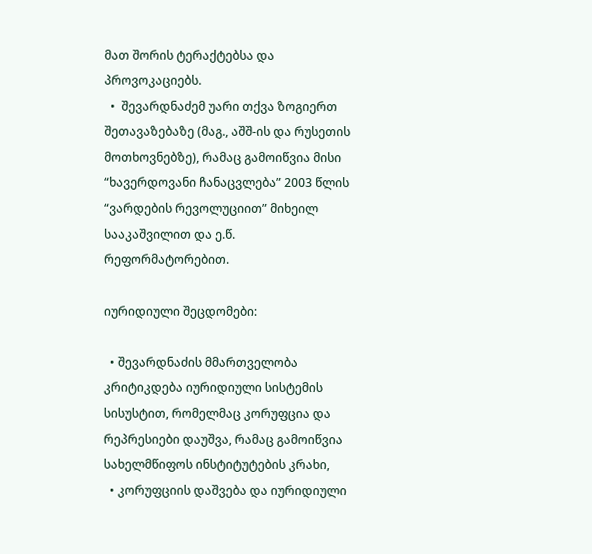მათ შორის ტერაქტებსა და პროვოკაციებს.
  •  შევარდნაძემ უარი თქვა ზოგიერთ შეთავაზებაზე (მაგ., აშშ-ის და რუსეთის მოთხოვნებზე), რამაც გამოიწვია მისი “ხავერდოვანი ჩანაცვლება” 2003 წლის “ვარდების რევოლუციით” მიხეილ სააკაშვილით და ე.წ.  რეფორმატორებით.

იურიდიული შეცდომები:

  • შევარდნაძის მმართველობა კრიტიკდება იურიდიული სისტემის სისუსტით, რომელმაც კორუფცია და რეპრესიები დაუშვა, რამაც გამოიწვია სახელმწიფოს ინსტიტუტების კრახი,
  • კორუფციის დაშვება და იურიდიული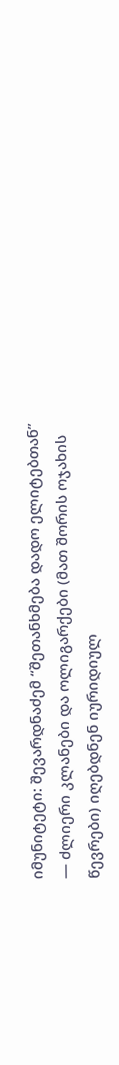იმუნიტეტი: შევარდნაძემ “შეთანხმება დადო ელიტებთან” — ძლიერი კლანები და ოლიგარქები (მათ შორის ოჯახის წევრები) იღებდნენ იურიდიულ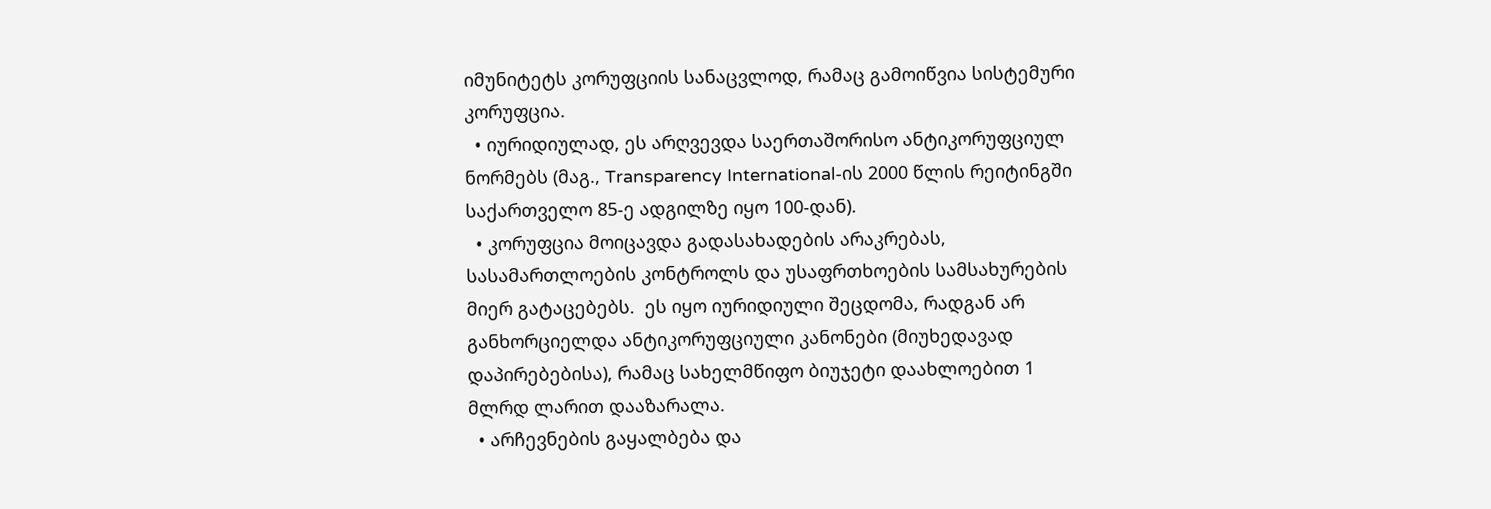იმუნიტეტს კორუფციის სანაცვლოდ, რამაც გამოიწვია სისტემური კორუფცია.
  • იურიდიულად, ეს არღვევდა საერთაშორისო ანტიკორუფციულ ნორმებს (მაგ., Transparency International-ის 2000 წლის რეიტინგში საქართველო 85-ე ადგილზე იყო 100-დან).
  • კორუფცია მოიცავდა გადასახადების არაკრებას, სასამართლოების კონტროლს და უსაფრთხოების სამსახურების მიერ გატაცებებს.  ეს იყო იურიდიული შეცდომა, რადგან არ განხორციელდა ანტიკორუფციული კანონები (მიუხედავად დაპირებებისა), რამაც სახელმწიფო ბიუჯეტი დაახლოებით 1 მლრდ ლარით დააზარალა.
  • არჩევნების გაყალბება და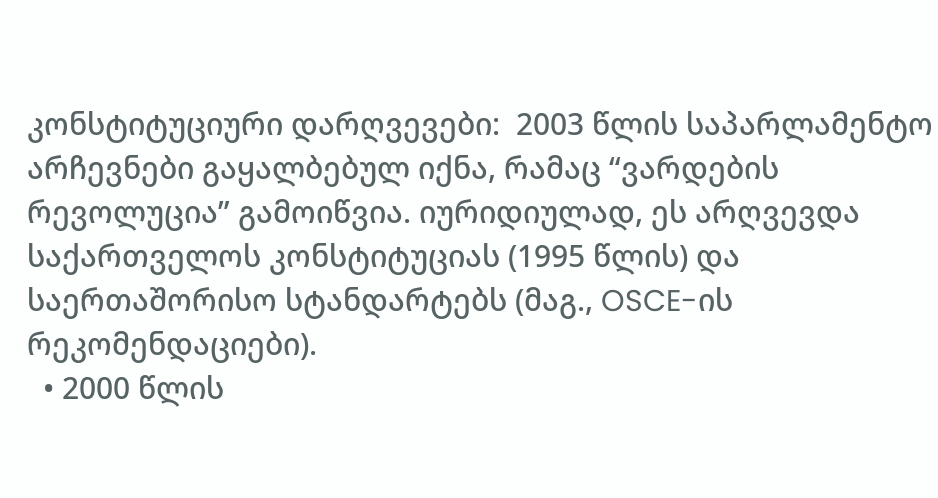კონსტიტუციური დარღვევები:  2003 წლის საპარლამენტო არჩევნები გაყალბებულ იქნა, რამაც “ვარდების რევოლუცია” გამოიწვია. იურიდიულად, ეს არღვევდა საქართველოს კონსტიტუციას (1995 წლის) და საერთაშორისო სტანდარტებს (მაგ., OSCE-ის რეკომენდაციები).
  • 2000 წლის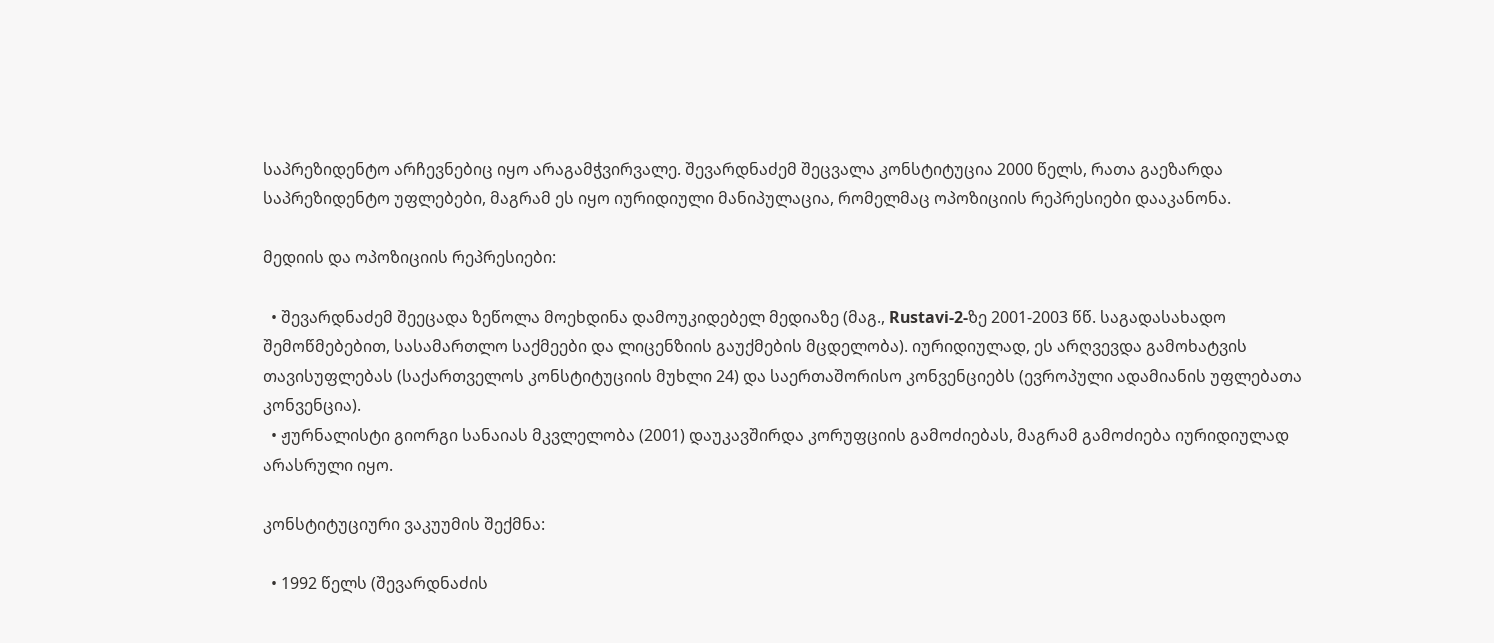საპრეზიდენტო არჩევნებიც იყო არაგამჭვირვალე. შევარდნაძემ შეცვალა კონსტიტუცია 2000 წელს, რათა გაეზარდა საპრეზიდენტო უფლებები, მაგრამ ეს იყო იურიდიული მანიპულაცია, რომელმაც ოპოზიციის რეპრესიები დააკანონა.

მედიის და ოპოზიციის რეპრესიები:

  • შევარდნაძემ შეეცადა ზეწოლა მოეხდინა დამოუკიდებელ მედიაზე (მაგ., Rustavi-2-ზე 2001-2003 წწ. საგადასახადო შემოწმებებით, სასამართლო საქმეები და ლიცენზიის გაუქმების მცდელობა). იურიდიულად, ეს არღვევდა გამოხატვის თავისუფლებას (საქართველოს კონსტიტუციის მუხლი 24) და საერთაშორისო კონვენციებს (ევროპული ადამიანის უფლებათა კონვენცია).
  • ჟურნალისტი გიორგი სანაიას მკვლელობა (2001) დაუკავშირდა კორუფციის გამოძიებას, მაგრამ გამოძიება იურიდიულად არასრული იყო.

კონსტიტუციური ვაკუუმის შექმნა:

  • 1992 წელს (შევარდნაძის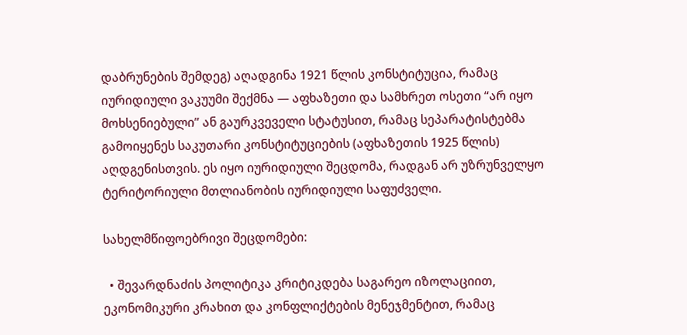დაბრუნების შემდეგ) აღადგინა 1921 წლის კონსტიტუცია, რამაც იურიდიული ვაკუუმი შექმნა — აფხაზეთი და სამხრეთ ოსეთი “არ იყო მოხსენიებული” ან გაურკვეველი სტატუსით, რამაც სეპარატისტებმა გამოიყენეს საკუთარი კონსტიტუციების (აფხაზეთის 1925 წლის) აღდგენისთვის. ეს იყო იურიდიული შეცდომა, რადგან არ უზრუნველყო ტერიტორიული მთლიანობის იურიდიული საფუძველი.

სახელმწიფოებრივი შეცდომები:

  • შევარდნაძის პოლიტიკა კრიტიკდება საგარეო იზოლაციით, ეკონომიკური კრახით და კონფლიქტების მენეჯმენტით, რამაც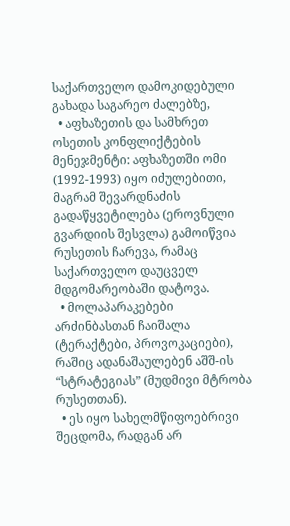საქართველო დამოკიდებული გახადა საგარეო ძალებზე,
  • აფხაზეთის და სამხრეთ ოსეთის კონფლიქტების მენეჯმენტი: აფხაზეთში ომი (1992-1993) იყო იძულებითი, მაგრამ შევარდნაძის გადაწყვეტილება (ეროვნული გვარდიის შესვლა) გამოიწვია რუსეთის ჩარევა, რამაც საქართველო დაუცველ მდგომარეობაში დატოვა.
  • მოლაპარაკებები არძინბასთან ჩაიშალა (ტერაქტები, პროვოკაციები), რაშიც ადანაშაულებენ აშშ-ის “სტრატეგიას” (მუდმივი მტრობა რუსეთთან).
  • ეს იყო სახელმწიფოებრივი შეცდომა, რადგან არ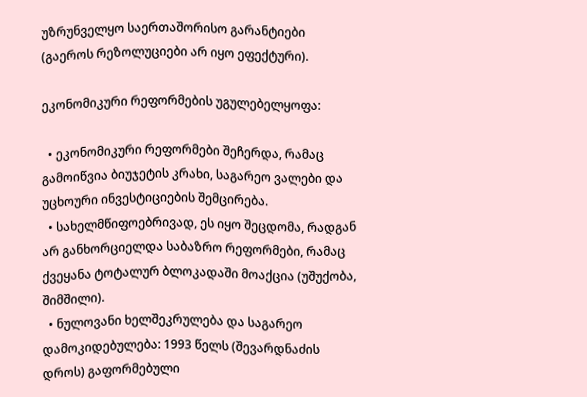უზრუნველყო საერთაშორისო გარანტიები (გაეროს რეზოლუციები არ იყო ეფექტური).

ეკონომიკური რეფორმების უგულებელყოფა:

  • ეკონომიკური რეფორმები შეჩერდა, რამაც გამოიწვია ბიუჯეტის კრახი, საგარეო ვალები და უცხოური ინვესტიციების შემცირება.
  • სახელმწიფოებრივად, ეს იყო შეცდომა, რადგან არ განხორციელდა საბაზრო რეფორმები, რამაც ქვეყანა ტოტალურ ბლოკადაში მოაქცია (უშუქობა, შიმშილი).
  • ნულოვანი ხელშეკრულება და საგარეო დამოკიდებულება: 1993 წელს (შევარდნაძის დროს) გაფორმებული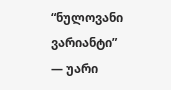“ნულოვანი ვარიანტი” — უარი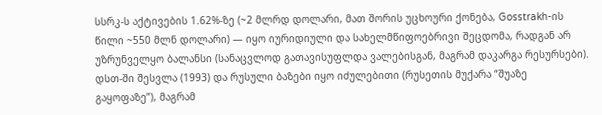სსრკ-ს აქტივების 1.62%-ზე (~2 მლრდ დოლარი, მათ შორის უცხოური ქონება, Gosstrakh-ის წილი ~550 მლნ დოლარი) — იყო იურიდიული და სახელმწიფოებრივი შეცდომა, რადგან არ უზრუნველყო ბალანსი (სანაცვლოდ გათავისუფლდა ვალებისგან, მაგრამ დაკარგა რესურსები). დსთ-ში შესვლა (1993) და რუსული ბაზები იყო იძულებითი (რუსეთის მუქარა “შუაზე გაყოფაზე”), მაგრამ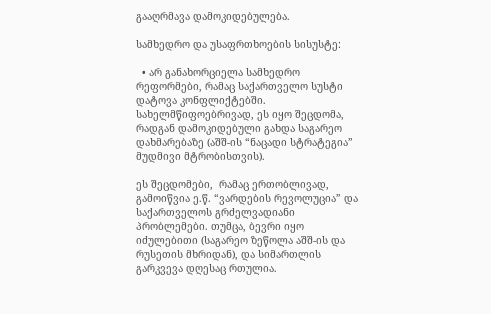გააღრმავა დამოკიდებულება.

სამხედრო და უსაფრთხოების სისუსტე:

  • არ განახორციელა სამხედრო რეფორმები, რამაც საქართველო სუსტი დატოვა კონფლიქტებში. სახელმწიფოებრივად, ეს იყო შეცდომა, რადგან დამოკიდებული გახდა საგარეო დახმარებაზე (აშშ-ის “ნაცადი სტრატეგია” მუდმივი მტრობისთვის).

ეს შეცდომები,  რამაც ერთობლივად, გამოიწვია ე.წ. “ვარდების რევოლუცია” და საქართველოს გრძელვადიანი პრობლემები. თუმცა, ბევრი იყო იძულებითი (საგარეო ზეწოლა აშშ-ის და რუსეთის მხრიდან), და სიმართლის გარკვევა დღესაც რთულია.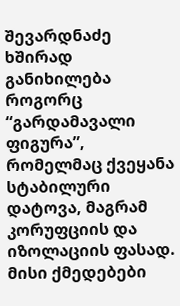შევარდნაძე ხშირად განიხილება როგორც “გარდამავალი ფიგურა”, რომელმაც ქვეყანა სტაბილური  დატოვა, მაგრამ კორუფციის და იზოლაციის ფასად. მისი ქმედებები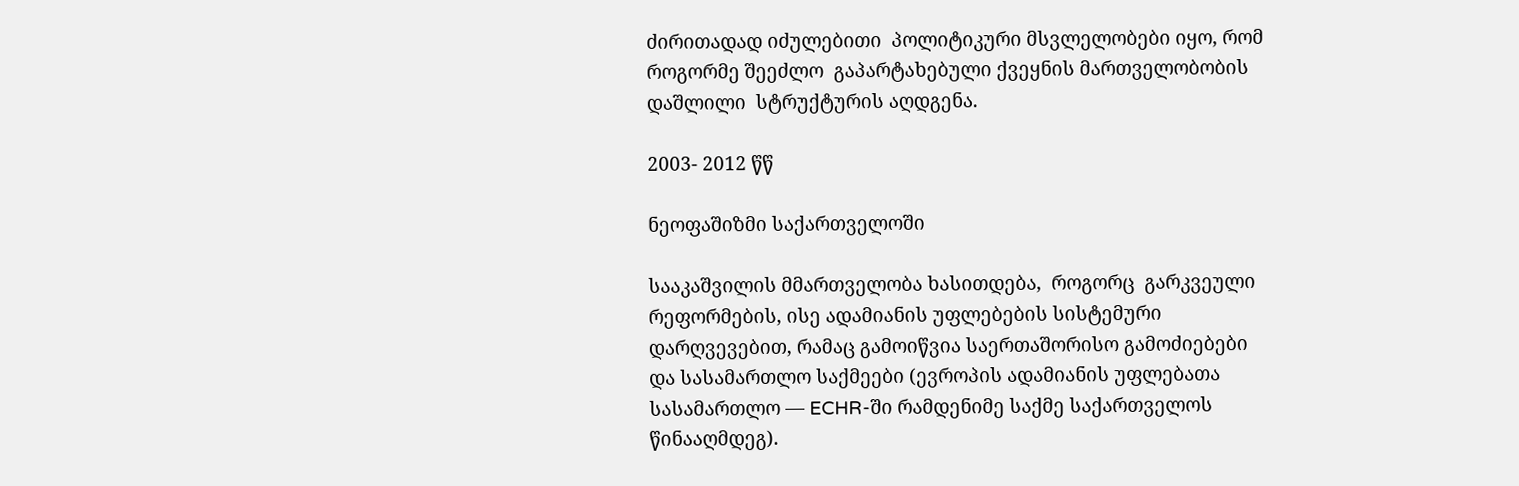ძირითადად იძულებითი  პოლიტიკური მსვლელობები იყო, რომ  როგორმე შეეძლო  გაპარტახებული ქვეყნის მართველობობის დაშლილი  სტრუქტურის აღდგენა.

2003- 2012 წწ

ნეოფაშიზმი საქართველოში

სააკაშვილის მმართველობა ხასითდება,  როგორც  გარკვეული რეფორმების, ისე ადამიანის უფლებების სისტემური დარღვევებით, რამაც გამოიწვია საერთაშორისო გამოძიებები და სასამართლო საქმეები (ევროპის ადამიანის უფლებათა სასამართლო — ECHR-ში რამდენიმე საქმე საქართველოს წინააღმდეგ).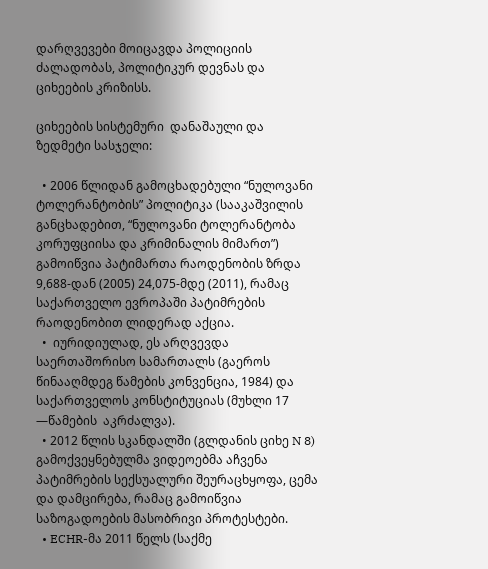დარღვევები მოიცავდა პოლიციის ძალადობას, პოლიტიკურ დევნას და ციხეების კრიზისს.

ციხეების სისტემური  დანაშაული და  ზედმეტი სასჯელი:

  • 2006 წლიდან გამოცხადებული “ნულოვანი ტოლერანტობის” პოლიტიკა (სააკაშვილის განცხადებით, “ნულოვანი ტოლერანტობა კორუფციისა და კრიმინალის მიმართ”) გამოიწვია პატიმართა რაოდენობის ზრდა 9,688-დან (2005) 24,075-მდე (2011), რამაც საქართველო ევროპაში პატიმრების რაოდენობით ლიდერად აქცია.
  •  იურიდიულად, ეს არღვევდა საერთაშორისო სამართალს (გაეროს წინააღმდეგ წამების კონვენცია, 1984) და საქართველოს კონსტიტუციას (მუხლი 17 —წამების  აკრძალვა).
  • 2012 წლის სკანდალში (გლდანის ციხე N 8) გამოქვეყნებულმა ვიდეოებმა აჩვენა პატიმრების სექსუალური შეურაცხყოფა, ცემა და დამცირება, რამაც გამოიწვია საზოგადოების მასობრივი პროტესტები.
  • ECHR-მა 2011 წელს (საქმე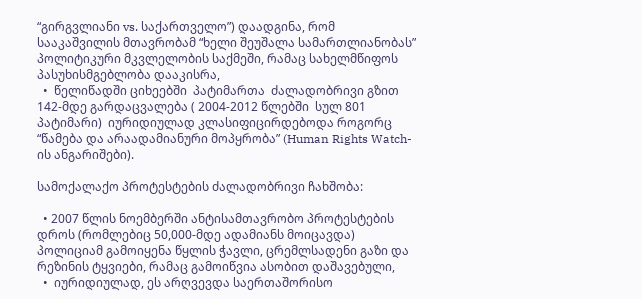“გირგვლიანი vs. საქართველო”) დაადგინა, რომ სააკაშვილის მთავრობამ “ხელი შეუშალა სამართლიანობას” პოლიტიკური მკვლელობის საქმეში, რამაც სახელმწიფოს პასუხისმგებლობა დააკისრა,
  •  წელიწადში ციხეებში  პატიმართა  ძალადობრივი გზით  142-მდე გარდაცვალება ( 2004-2012 წლებში  სულ 801 პატიმარი)  იურიდიულად კლასიფიცირდებოდა როგორც “წამება და არაადამიანური მოპყრობა” (Human Rights Watch-ის ანგარიშები).

სამოქალაქო პროტესტების ძალადობრივი ჩახშობა:

  • 2007 წლის ნოემბერში ანტისამთავრობო პროტესტების დროს (რომლებიც 50,000-მდე ადამიანს მოიცავდა) პოლიციამ გამოიყენა წყლის ჭავლი, ცრემლსადენი გაზი და რეზინის ტყვიები, რამაც გამოიწვია ასობით დაშავებული,
  •  იურიდიულად, ეს არღვევდა საერთაშორისო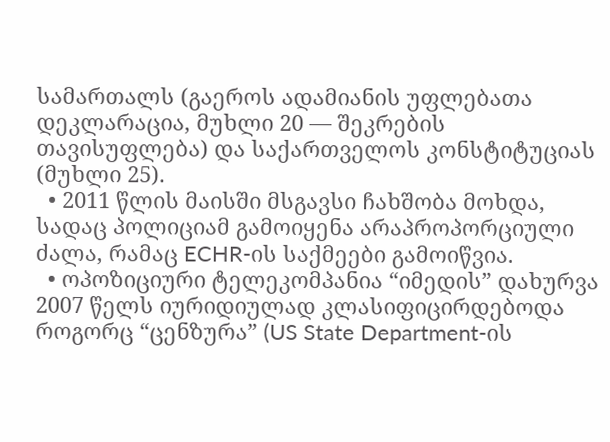სამართალს (გაეროს ადამიანის უფლებათა დეკლარაცია, მუხლი 20 — შეკრების თავისუფლება) და საქართველოს კონსტიტუციას (მუხლი 25).
  • 2011 წლის მაისში მსგავსი ჩახშობა მოხდა, სადაც პოლიციამ გამოიყენა არაპროპორციული ძალა, რამაც ECHR-ის საქმეები გამოიწვია.
  • ოპოზიციური ტელეკომპანია “იმედის” დახურვა 2007 წელს იურიდიულად კლასიფიცირდებოდა როგორც “ცენზურა” (US State Department-ის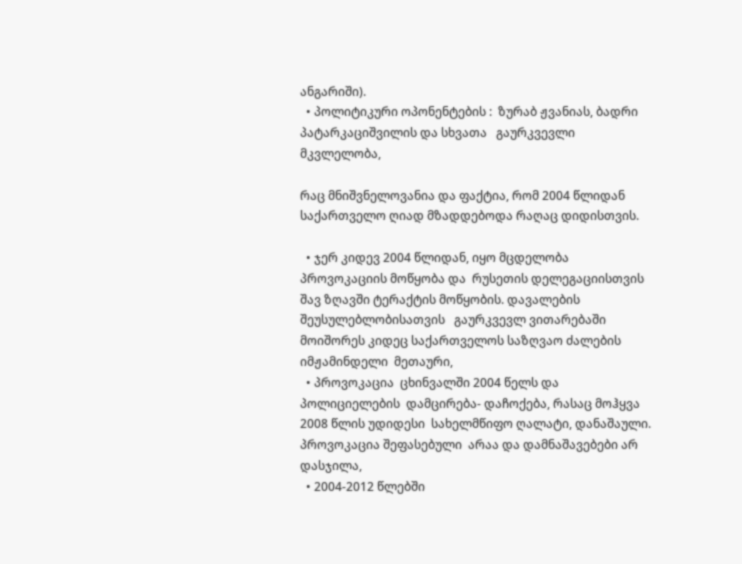ანგარიში).
  • პოლიტიკური ოპონენტების :  ზურაბ ჟვანიას, ბადრი პატარკაციშვილის და სხვათა   გაურკვევლი მკვლელობა,

რაც მნიშვნელოვანია და ფაქტია, რომ 2004 წლიდან საქართველო ღიად მზადდებოდა რაღაც დიდისთვის.

  • ჯერ კიდევ 2004 წლიდან, იყო მცდელობა  პროვოკაციის მოწყობა და  რუსეთის დელეგაციისთვის  შავ ზღავში ტერაქტის მოწყობის. დავალების შეუსულებლობისათვის   გაურკვევლ ვითარებაში მოიშორეს კიდეც საქართველოს საზღვაო ძალების იმჟამინდელი  მეთაური,
  • პროვოკაცია  ცხინვალში 2004 წელს და პოლიციელების  დამცირება- დაჩოქება, რასაც მოჰყვა 2008 წლის უდიდესი  სახელმწიფო ღალატი, დანაშაული. პროვოკაცია შეფასებული  არაა და დამნაშავებები არ დასჯილა,
  • 2004-2012 წლებში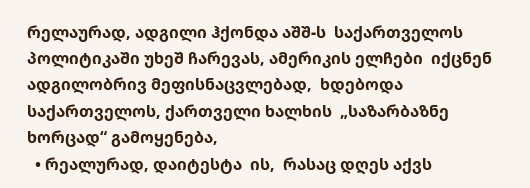რელაურად, ადგილი ჰქონდა აშშ-ს  საქართველოს პოლიტიკაში უხეშ ჩარევას, ამერიკის ელჩები  იქცნენ  ადგილობრივ მეფისნაცვლებად,  ხდებოდა  საქართველოს, ქართველი ხალხის  „საზარბაზნე ხორცად“ გამოყენება,
  • რეალურად, დაიტესტა  ის,  რასაც დღეს აქვს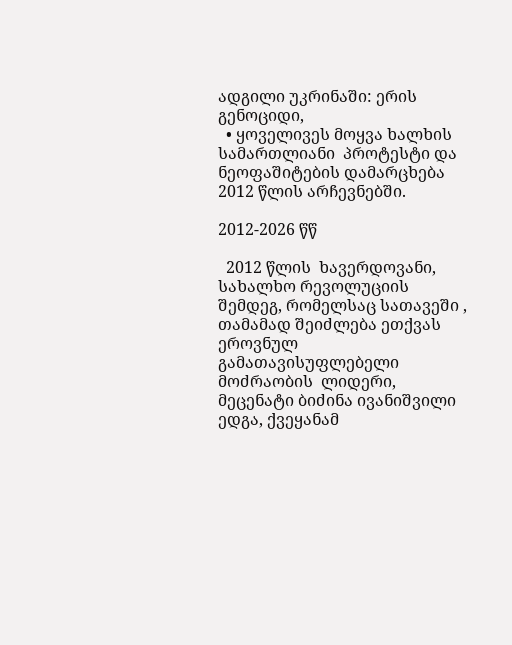ადგილი უკრინაში: ერის გენოციდი,
  • ყოველივეს მოყვა ხალხის სამართლიანი  პროტესტი და  ნეოფაშიტების დამარცხება 2012 წლის არჩევნებში.

2012-2026 წწ

  2012 წლის  ხავერდოვანი, სახალხო რევოლუციის შემდეგ, რომელსაც სათავეში , თამამად შეიძლება ეთქვას ეროვნულ გამათავისუფლებელი მოძრაობის  ლიდერი, მეცენატი ბიძინა ივანიშვილი ედგა, ქვეყანამ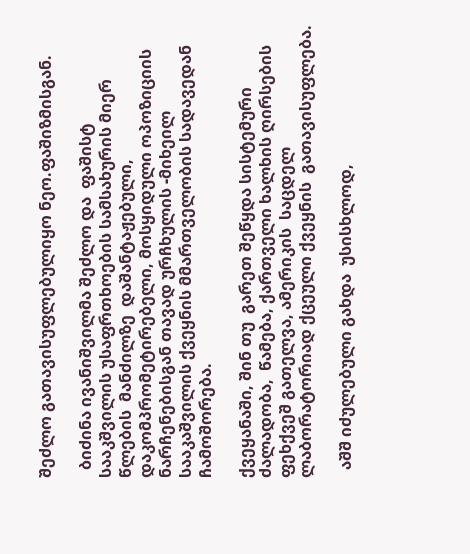შეძლო გათავისუფლებულიყო ნეო.ფაშიზმისგან.

  ბიძინა ივანიშვილმა შეძლო და  ფაშისტ სააკშვილის უსაფრთხოების სამსახურის მიერ  წლების  მანძილზე  დაშანტაჟებული, დაკომპრომეტირებელი, მოსყიდული ოპოზიციის ნარჩენებისგან თავად ურჩხულის -მიხეილ სააკაშვილის ქვეყნის მმართველობის სადავედან ჩამოშორება.

ქვეყანაში, შინ თუ  გარეთ შეწყდა სისტემური  ძალადობა,  წამება, ქართველი ხალხის ღირსების ფეხქვეშ გათელვა, ამერიკის  საცდელ ლაბორატორიად ქცეული ქვეყნის  გათავისუფლება.

  აშშ იძულებული გახდა  უსისხლოდ,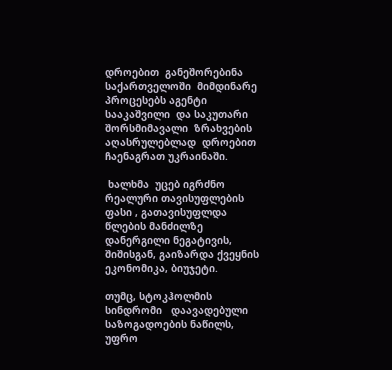დროებით  განეშორებინა საქართველოში  მიმდინარე პროცესებს აგენტი სააკაშვილი  და საკუთარი შორსმიმავალი  ზრახვების აღასრულებლად  დროებით  ჩაენაგრათ უკრაინაში.

 ხალხმა  უცებ იგრძნო  რეალური თავისუფლების ფასი , გათავისუფლდა წლების მანძილზე   დანერგილი ნეგატივის, შიშისგან, გაიზარდა ქვეყნის ეკონომიკა, ბიუჯეტი.

თუმც, სტოკჰოლმის სინდრომი   დაავადებული საზოგადოების ნაწილს, უფრო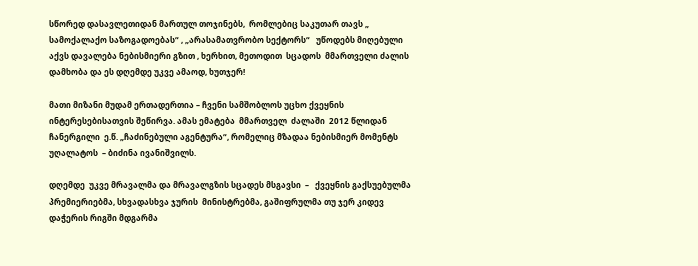სწორედ დასავლეთიდან მართულ თოჯინებს,  რომლებიც საკუთარ თავს „  სამოქალაქო საზოგადოებას“ , „არასამათვრობო სექტორს“   უწოდებს მიღებული აქვს დავალება ნებისმიერი გზით , ხერხით, მეთოდით  სცადოს  მმართველი ძალის დამხობა და ეს დღემდე უკვე ამაოდ, ხუთჯერ!

მათი მიზანი მუდამ ერთადერთია – ჩვენი სამშობლოს უცხო ქვეყნის ინტერესებისათვის შეწირვა. ამას ემატება  მმართველ  ძალაში  2012 წლიდან ჩანერგილი  ე.წ. „ჩაძინებული აგენტურა“, რომელიც მზადაა ნებისმიერ მომენტს  უღალატოს  – ბიძინა ივანიშვილს.

დღემდე  უკვე მრავალმა და მრავალგზის სცადეს მსგავსი  –   ქვეყნის გაქსუებულმა  პრემიერიებმა, სხვადასხვა ჯურის  მინისტრებმა, გაშიფრულმა თუ ჯერ კიდევ დაჭერის რიგში მდგარმა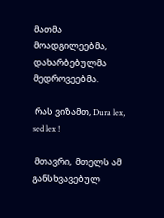მათმა მოადგილეებმა,  დახარბებულმა  მედროვეებმა.

 რას ვიზამთ, Dura lex, sed lex !

 მთავრი,  მთელს ამ განსხვავებულ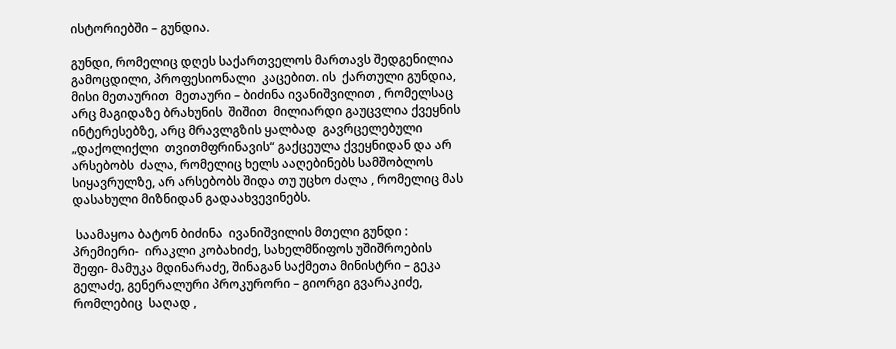ისტორიებში – გუნდია.

გუნდი, რომელიც დღეს საქართველოს მართავს შედგენილია გამოცდილი, პროფესიონალი  კაცებით. ის  ქართული გუნდია, მისი მეთაურით  მეთაური – ბიძინა ივანიშვილით , რომელსაც  არც მაგიდაზე ბრახუნის  შიშით  მილიარდი გაუცვლია ქვეყნის ინტერესებზე, არც მრავლგზის ყალბად  გავრცელებული  „დაქოლიქლი  თვითმფრინავის“ გაქცეულა ქვეყნიდან და არ არსებობს  ძალა, რომელიც ხელს ააღებინებს სამშობლოს სიყავრულზე, არ არსებობს შიდა თუ უცხო ძალა , რომელიც მას დასახული მიზნიდან გადაახვევინებს.

 საამაყოა ბატონ ბიძინა  ივანიშვილის მთელი გუნდი : პრემიერი-  ირაკლი კობახიძე, სახელმწიფოს უშიშროების შეფი- მამუკა მდინარაძე, შინაგან საქმეთა მინისტრი – გეკა გელაძე, გენერალური პროკურორი – გიორგი გვარაკიძე, რომლებიც  საღად ,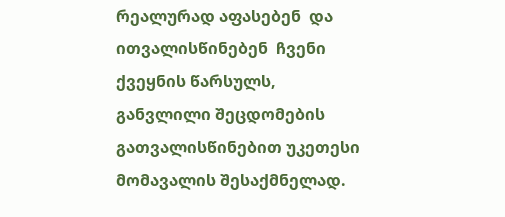რეალურად აფასებენ  და  ითვალისწინებენ  ჩვენი ქვეყნის წარსულს,  განვლილი შეცდომების გათვალისწინებით უკეთესი მომავალის შესაქმნელად.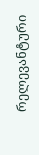რელევანტური